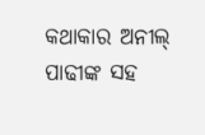କଥାକାର ଅନୀଲ୍ ପାଢୀଙ୍କ ସହ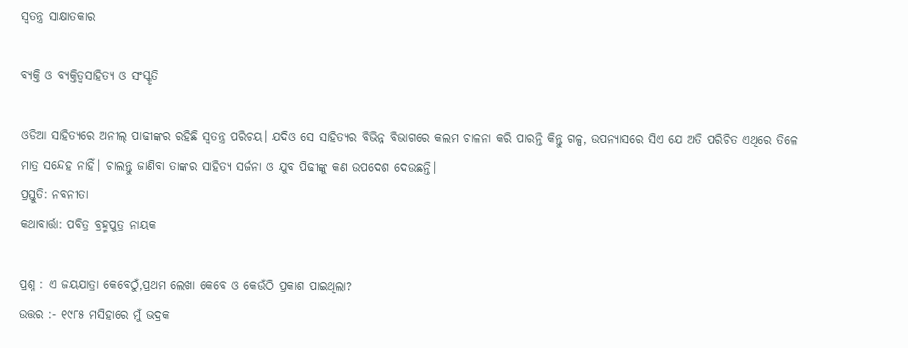ସ୍ଵତନ୍ତ୍ର ସାକ୍ଷାତକାର

ବ୍ୟକ୍ତି ଓ ବ୍ୟକ୍ତିତ୍ୱସାହିତ୍ୟ ଓ ସଂସ୍କୃତି

ଓଡିଆ ସାହିତ୍ୟରେ ଅନୀଲ୍ ପାଢୀଙ୍କର ରହିଛି ସ୍ବତନ୍ତ୍ର ପରିଚୟ। ଯଦିଓ ସେ ସାହିତ୍ୟର ବିଭିନ୍ନ ବିଭାଗରେ କଲମ ଚାଳନା କରି ପାରନ୍ତି କିନ୍ତୁ ଗଳ୍ପ, ଉପନ୍ୟାସରେ ସିଏ ଯେ ଅତି ପରିଚିତ ଏଥିରେ ତିଳେ ମାତ୍ର ସନ୍ଦେହ ନାହିଁ। ଚାଲନ୍ତୁ ଜାଣିବା ତାଙ୍କର ସାହିତ୍ୟ ସର୍ଜନା ଓ ଯୁବ ପିଢୀଙ୍କୁ କଣ ଉପଦେଶ ଦେଉଛନ୍ତି।
ପ୍ରସ୍ତୁତି: ନବନୀତା
କଥାବାର୍ତ୍ତା: ପବିତ୍ର ବ୍ରହ୍ମପୁତ୍ର ନାୟକ

ପ୍ରଶ୍ନ : ଏ ଜୟଯାତ୍ରା କେବେଠୁଁ,ପ୍ରଥମ ଲେଖା କେବେ ଓ କେଉଁଠି ପ୍ରକାଶ ପାଇଥିଲା?
ଉତ୍ତର :- ୧୯୮୫ ମସିହାରେ ମୁଁ ଭଦ୍ରକ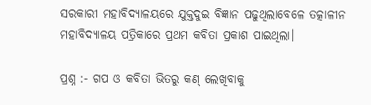ସରକାରୀ ମହାବିଦ୍ୟାଳୟରେ ଯୁକ୍ତଦୁଇ ବିଜ୍ଞାନ ପଢୁଥିଲାବେଳେ ତତ୍କାଳୀନ ମହାବିଦ୍ୟାଳୟ ପତ୍ରିକାରେ ପ୍ରଥମ କବିତା ପ୍ରକାଶ ପାଇଥିଲା।

ପ୍ରଶ୍ନ :- ଗପ ଓ କବିତା ଭିତରୁ କଣ୍ ଲେଖିବାକୁ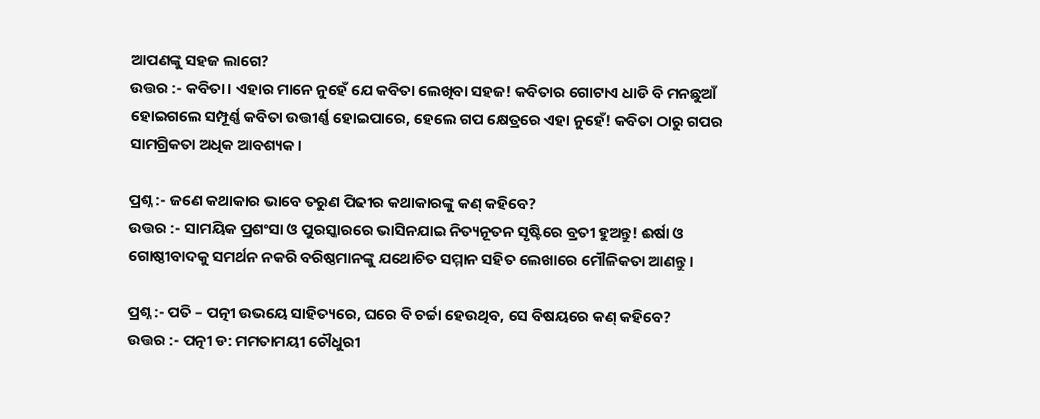ଆପଣଙ୍କୁ ସହଜ ଲାଗେ?
ଉତ୍ତର :- କବିତା। ଏହାର ମାନେ ନୁହେଁ ଯେ କବିତା ଲେଖିବା ସହଜ! କବିତାର ଗୋଟାଏ ଧାଡି ବି ମନଛୁଆଁ ହୋଇଗଲେ ସମ୍ପୂର୍ଣ୍ଣ କବିତା ଉତ୍ତୀର୍ଣ୍ଣ ହୋଇପାରେ, ହେଲେ ଗପ କ୍ଷେତ୍ରରେ ଏହା ନୁହେଁ! କବିତା ଠାରୁ ଗପର ସାମଗ୍ରିକତା ଅଧିକ ଆବଶ୍ୟକ।

ପ୍ରଶ୍ନ :- ଜଣେ କଥାକାର ଭାବେ ତରୁଣ ପିଢୀର କଥାକାରଙ୍କୁ କଣ୍ କହିବେ?
ଉତ୍ତର :- ସାମୟିକ ପ୍ରଶଂସା ଓ ପୁରସ୍କାରରେ ଭାସିନଯାଇ ନିତ୍ୟନୂତନ ସୃଷ୍ଟିରେ ବ୍ରତୀ ହୁଅନ୍ତୁ! ଈର୍ଷା ଓ ଗୋଷ୍ଠୀବାଦକୁ ସମର୍ଥନ ନକରି ବରିଷ୍ଠମାନଙ୍କୁ ଯଥୋଚିତ ସମ୍ମାନ ସହିତ ଲେଖାରେ ମୌଳିକତା ଆଣନ୍ତୁ।

ପ୍ରଶ୍ନ :- ପତି – ପତ୍ନୀ ଉଭୟେ ସାହିତ୍ୟରେ, ଘରେ ବି ଚର୍ଚ୍ଚା ହେଉଥିବ, ସେ ବିଷୟରେ କଣ୍ କହିବେ?
ଉତ୍ତର :- ପତ୍ନୀ ଡ: ମମତାମୟୀ ଚୌଧୁରୀ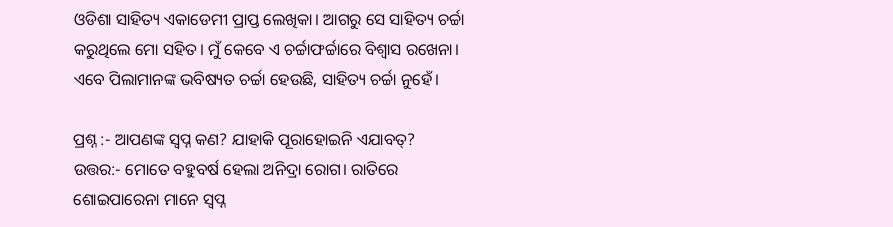ଓଡିଶା ସାହିତ୍ୟ ଏକାଡେମୀ ପ୍ରାପ୍ତ ଲେଖିକା। ଆଗରୁ ସେ ସାହିତ୍ୟ ଚର୍ଚ୍ଚା କରୁଥିଲେ ମୋ ସହିତ। ମୁଁ କେବେ ଏ ଚର୍ଚ୍ଚାଫର୍ଚ୍ଚାରେ ବିଶ୍ବାସ ରଖେନା। ଏବେ ପିଲାମାନଙ୍କ ଭବିଷ୍ୟତ ଚର୍ଚ୍ଚା ହେଉଛି, ସାହିତ୍ୟ ଚର୍ଚ୍ଚା ନୁହେଁ।

ପ୍ରଶ୍ନ :- ଆପଣଙ୍କ ସ୍ବପ୍ନ କଣ? ଯାହାକି ପୂରାହୋଇନି ଏଯାବତ୍?
ଉତ୍ତର:- ମୋତେ ବହୁବର୍ଷ ହେଲା ଅନିଦ୍ରା ରୋଗ। ରାତିରେ ଶୋଇପାରେନା ମାନେ ସ୍ବପ୍ନ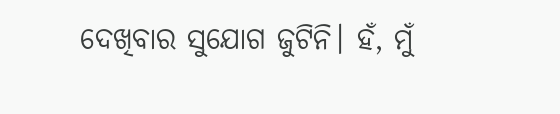ଦେଖିବାର ସୁଯୋଗ ଜୁଟିନି। ହଁ, ମୁଁ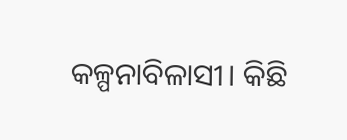କଳ୍ପନାବିଳାସୀ। କିଛି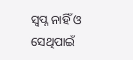ସ୍ବପ୍ନ ନାହିଁ ଓ ସେଥିପାଇଁ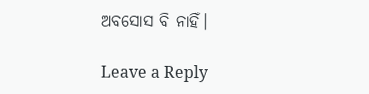ଅବସୋସ ବି ନାହିଁ।

Leave a Reply